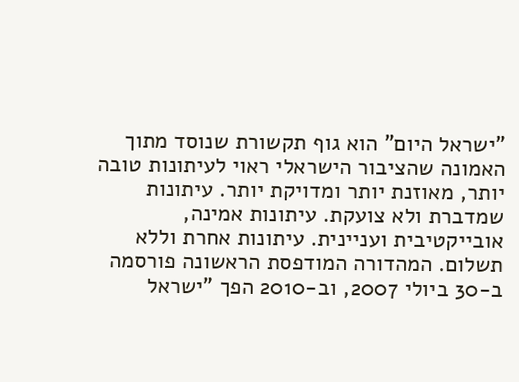"ישראל היום" הוא גוף תקשורת שנוסד מתוך האמונה שהציבור הישראלי ראוי לעיתונות טובה יותר, מאוזנת יותר ומדויקת יותר. עיתונות שמדברת ולא צועקת. עיתונות אמינה, אובייקטיבית ועניינית. עיתונות אחרת וללא תשלום. המהדורה המודפסת הראשונה פורסמה ב-30 ביולי 2007, וב-2010 הפך "ישראל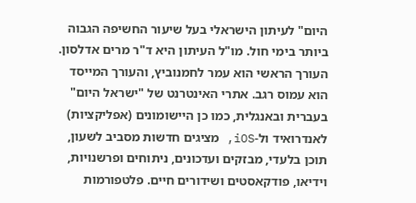היום" לעיתון הישראלי בעל שיעור החשיפה הגבוה ביותר בימי חול. מו"ל העיתון היא ד"ר מרים אדלסון. העורך הראשי הוא עמר לחמנוביץ, והעורך המייסד הוא עמוס רגב. אתרי האינטרנט של "ישראל היום" בעברית ובאנגלית, כמו כן היישומונים (אפליקציות) לאנדרואיד ול-iOS, מציגים חדשות מסביב לשעון, תוכן בלעדי, מבזקים ועדכונים, ניתוחים ופרשנויות, וידיאו, פודקאסטים ושידורים חיים. פלטפורמות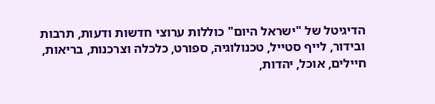הדיגיטל של "ישראל היום" כוללות ערוצי חדשות ודעות, תרבות ובידור, לייף סטייל, טכנולוגיה, ספורט, כלכלה וצרכנות, בריאות, חיילים, אוכל, יהדות,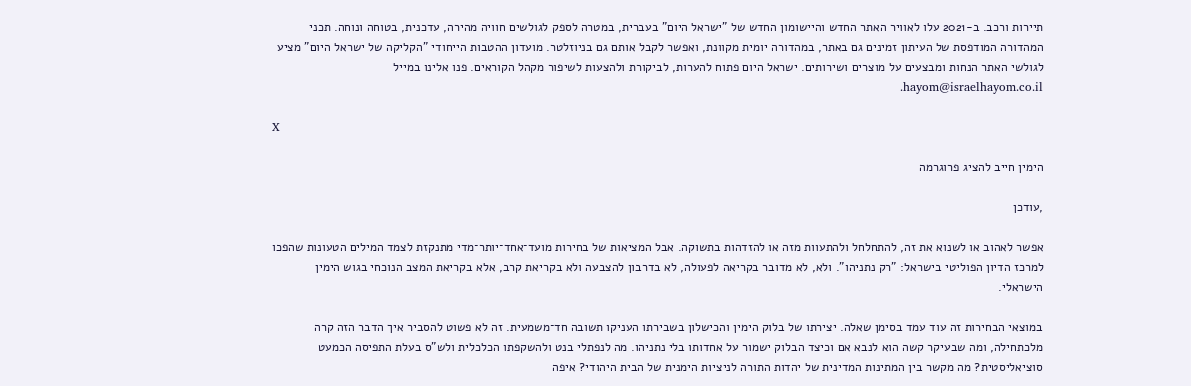תיירות ורכב. ב-2021 עלו לאוויר האתר החדש והיישומון החדש של "ישראל היום" בעברית, במטרה לספק לגולשים חוויה מהירה, עדכנית, בטוחה ונוחה. תכני המהדורה המודפסת של העיתון זמינים גם באתר, במהדורה יומית מקוונת, ואפשר לקבל אותם גם בניוזלטר. מועדון ההטבות הייחודי "הקליקה של ישראל היום" מציע לגולשי האתר הנחות ומבצעים על מוצרים ושירותים. ישראל היום פתוח להערות, לביקורת ולהצעות לשיפור מקהל הקוראים. פנו אלינו במייל hayom@israelhayom.co.il.

X

הימין חייב להציג פרוגרמה

,עודכן

אפשר לאהוב או לשנוא את זה, להתחלחל ולהתעוות מזה או להזדהות בתשוקה. אבל המציאות של בחירות מועד־אחד־יותר־מדי מתנקזת לצמד המילים הטעונות שהפכו למרכז הדיון הפוליטי בישראל: "רק נתניהו". ולא, לא מדובר בקריאה לפעולה, לא בדרבון להצבעה ולא בקריאת קרב, אלא בקריאת המצב הנוכחי בגוש הימין הישראלי.

במוצאי הבחירות זה עוד עמד בסימן שאלה. יצירתו של בלוק הימין והכישלון בשבירתו העניקו תשובה חד־משמעית. זה לא פשוט להסביר איך הדבר הזה קרה מלכתחילה, ומה שבעיקר קשה הוא לנבא אם וכיצד הבלוק ישמור על אחדותו בלי נתניהו. מה לנפתלי בנט ולהשקפתו הכלכלית ולש"ס בעלת התפיסה הכמעט סוציאליסטית? מה מקשר בין המתינות המדינית של יהדות התורה לניציות הימנית של הבית היהודי? איפה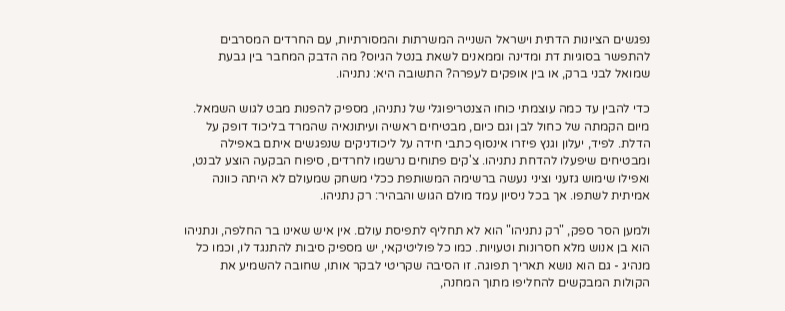נפגשים הציונות הדתית וישראל השנייה המשרתות והמסורתיות, עם החרדים המסרבים להתפשר בסוגיות דת ומדינה וממאנים לשאת בנטל הגיוס? מה הדבק המחבר בין גבעת שמואל לבני ברק, או בין אופקים לעפרה? התשובה היא: נתניהו.

כדי להבין עד כמה עוצמתי כוחו הצנטריפוגלי של נתניהו, מספיק להפנות מבט לגוש השמאל. מיום הקמתה של כחול לבן וגם כיום, מבטיחים ראשיה ועיתונאיה שהמרד בליכוד דופק על הדלת. לפיד, יעלון וגנץ פיזרו אינסוף כתבי חידה על ליכודניקים שנפגשים איתם באפילה ומבטיחים שיפעלו להדחת נתניהו. צ'קים פתוחים נרשמו לחרדים, סיפוח הבקעה הוצע לבנט, ואפילו שימוש גזעני וציני נעשה ברשימה המשותפת ככלי משחק שמעולם לא היתה כוונה אמיתית לשתפו. אך בכל ניסיון עמד מולם הגוש והבהיר: רק נתניהו.

ולמען הסר ספק, "רק נתניהו" הוא לא תחליף לתפיסת עולם. אין איש שאינו בר החלפה, ונתניהו הוא בן אנוש מלא חסרונות וטעויות. כמו כל פוליטיקאי, יש מספיק סיבות להתנגד לו, וכמו כל מנהיג - גם הוא נושא תאריך תפוגה. זו הסיבה שקריטי לבקר אותו, שחובה להשמיע את הקולות המבקשים להחליפו מתוך המחנה,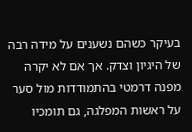בעיקר כשהם נשענים על מידה רבה של היגיון וצדק. אך אם לא יקרה מפנה דרמטי בהתמודדות מול סער על ראשות המפלגה, גם תומכיו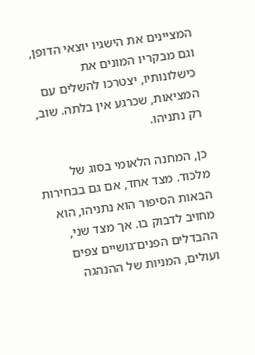המציינים את הישגיו יוצאי הדופן, וגם מבקריו המונים את כישלונותיו, יצטרכו להשלים עם המציאות, שכרגע אין בלתה. שוב, רק נתניהו.

כן, המחנה הלאומי בסוג של מלכוד. מצד אחד, אם גם בבחירות הבאות הסיפור הוא נתניהו, הוא מחויב לדבוק בו. אך מצד שני, ההבדלים הפנים־גושיים צפים ועולים, המניות של ההנהגה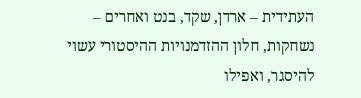העתידית – ארדן, שקד, בנט ואחרים – נשחקות, חלון ההזדמנויות ההיסטורי עשוי להיסגר, ואפילו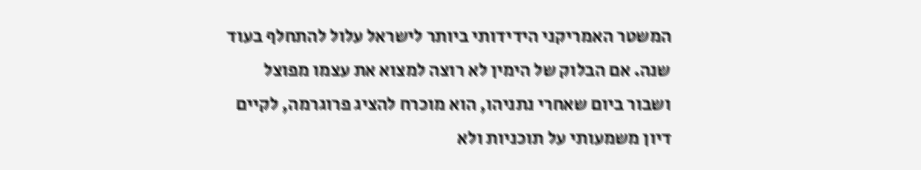המשטר האמריקני הידידותי ביותר לישראל עלול להתחלף בעוד שנה. אם הבלוק של הימין לא רוצה למצוא את עצמו מפוצל ושבור ביום שאחרי נתניהו, הוא מוכרח להציג פרוגרמה, לקיים דיון משמעותי על תוכניות ולא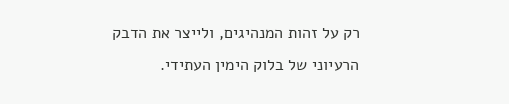רק על זהות המנהיגים, ולייצר את הדבק הרעיוני של בלוק הימין העתידי.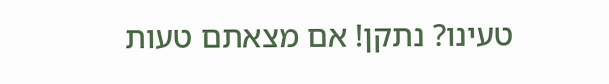טעינו? נתקן! אם מצאתם טעות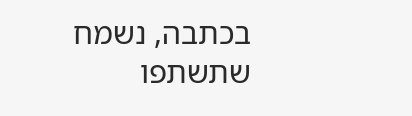בכתבה, נשמח שתשתפו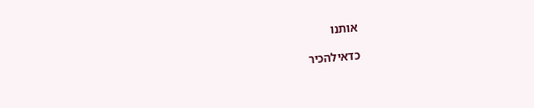אותנו

כדאילהכיר